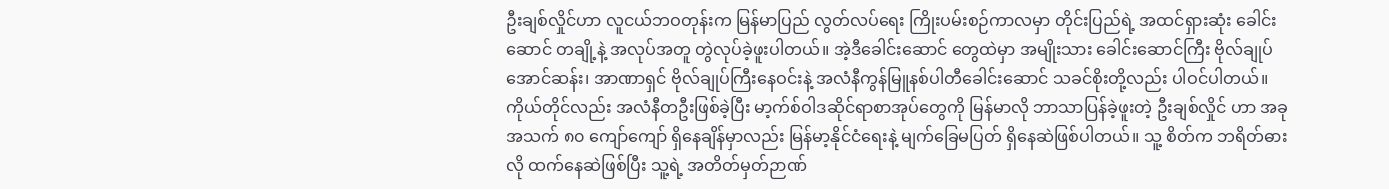ဦးချစ်လှိုင်ဟာ လူငယ်ဘဝတုန်းက မြန်မာပြည် လွတ်လပ်ရေး ကြိုးပမ်းစဉ်ကာလမှာ တိုင်းပြည်ရဲ့ အထင်ရှားဆုံး ခေါင်းဆောင် တချို့နဲ့ အလုပ်အတူ တွဲလုပ်ခဲ့ဖူးပါတယ်။ အဲ့ဒီခေါင်းဆောင် တွေထဲမှာ အမျိုးသား ခေါင်းဆောင်ကြီး ဗိုလ်ချုပ်အောင်ဆန်း၊ အာဏာရှင် ဗိုလ်ချုပ်ကြီးနေဝင်းနဲ့ အလံနီကွန်မြူနစ်ပါတီခေါင်းဆောင် သခင်စိုးတို့လည်း ပါဝင်ပါတယ်။
ကိုယ်တိုင်လည်း အလံနီတဦးဖြစ်ခဲ့ပြီး မာ့က်စ်ဝါဒဆိုင်ရာစာအုပ်တွေကို မြန်မာလို ဘာသာပြန်ခဲ့ဖူးတဲ့ ဦးချစ်လှိုင် ဟာ အခု အသက် ၈၀ ကျော်ကျော် ရှိနေချိန်မှာလည်း မြန်မာ့နိုင်ငံရေးနဲ့ မျက်ခြေမပြတ် ရှိနေဆဲဖြစ်ပါတယ်။ သူ့ စိတ်က ဘရိတ်ဓားလို ထက်နေဆဲဖြစ်ပြီး သူ့ရဲ့ အတိတ်မှတ်ဉာဏ်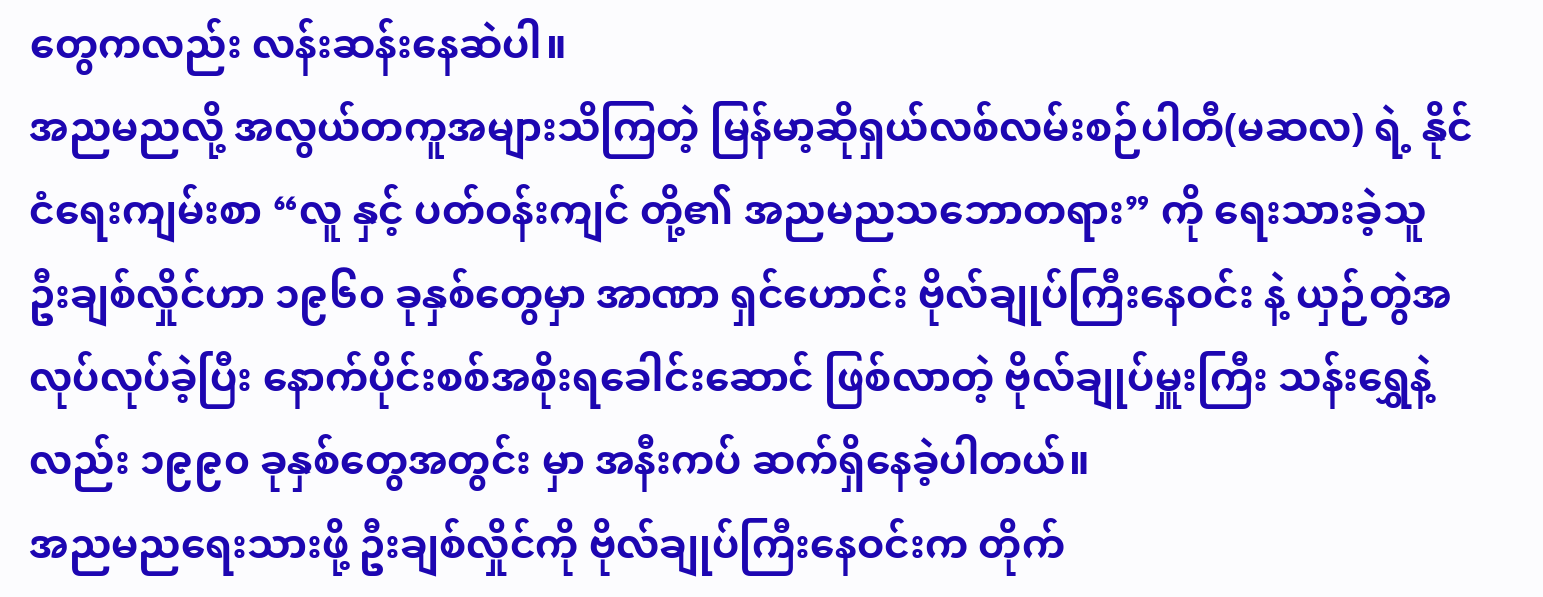တွေကလည်း လန်းဆန်းနေဆဲပါ။
အညမညလို့ အလွယ်တကူအများသိကြတဲ့ မြန်မာ့ဆိုရှယ်လစ်လမ်းစဉ်ပါတီ(မဆလ) ရဲ့ နိုင်ငံရေးကျမ်းစာ “လူ နှင့် ပတ်ဝန်းကျင် တို့၏ အညမညသဘောတရား” ကို ရေးသားခဲ့သူ ဦးချစ်လှိုင်ဟာ ၁၉၆၀ ခုနှစ်တွေမှာ အာဏာ ရှင်ဟောင်း ဗိုလ်ချုပ်ကြီးနေဝင်း နဲ့ ယှဉ်တွဲအလုပ်လုပ်ခဲ့ပြီး နောက်ပိုင်းစစ်အစိုးရခေါင်းဆောင် ဖြစ်လာတဲ့ ဗိုလ်ချုပ်မှူးကြီး သန်းရွှေနဲ့လည်း ၁၉၉၀ ခုနှစ်တွေအတွင်း မှာ အနီးကပ် ဆက်ရှိနေခဲ့ပါတယ်။
အညမညရေးသားဖို့ ဦးချစ်လှိုင်ကို ဗိုလ်ချုပ်ကြီးနေဝင်းက တိုက်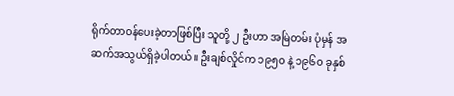ရိုက်တာဝန်ပေးခဲ့တာဖြစ်ပြီး သူတို့ ၂ ဦးဟာ အမြဲတမ်း ပုံမှန် အဆက်အသွယ်ရှိခဲ့ပါတယ်။ ဦးချစ်လှိုင်က ၁၉၅၀ နဲ့ ၁၉၆၀ ခုနှစ်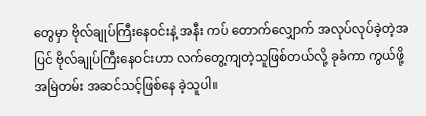တွေမှာ ဗိုလ်ချုပ်ကြီးနေဝင်းနဲ့ အနီး ကပ် တောက်လျှောက် အလုပ်လုပ်ခဲ့တဲ့အပြင် ဗိုလ်ချုပ်ကြီးနေဝင်းဟာ လက်တွေ့ကျတဲ့သူဖြစ်တယ်လို့ ခုခံကာ ကွယ်ဖို့ အမြဲတမ်း အဆင်သင့်ဖြစ်နေ ခဲ့သူပါ။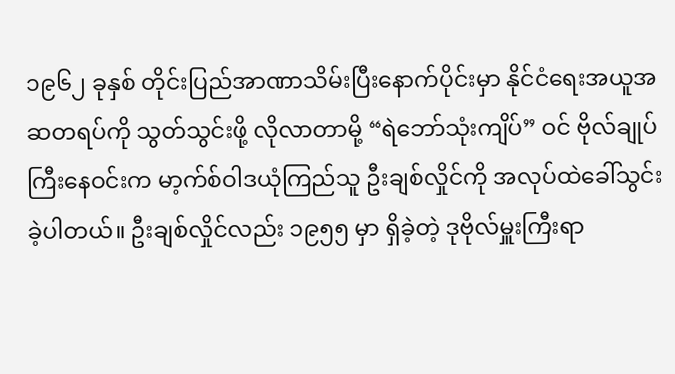၁၉၆၂ ခုနှစ် တိုင်းပြည်အာဏာသိမ်းပြီးနောက်ပိုင်းမှာ နိုင်ငံရေးအယူအဆတရပ်ကို သွတ်သွင်းဖို့ လိုလာတာမို့ “ရဲဘော်သုံးကျိပ်” ဝင် ဗိုလ်ချုပ်ကြီးနေဝင်းက မာ့က်စ်ဝါဒယုံကြည်သူ ဦးချစ်လှိုင်ကို အလုပ်ထဲခေါ်သွင်းခဲ့ပါတယ်။ ဦးချစ်လှိုင်လည်း ၁၉၅၅ မှာ ရှိခဲ့တဲ့ ဒုဗိုလ်မှူးကြီးရာ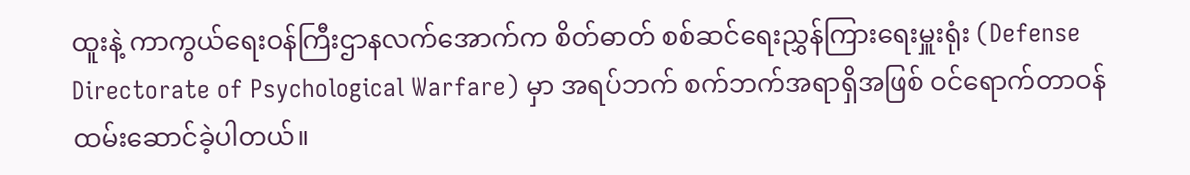ထူးနဲ့ ကာကွယ်ရေးဝန်ကြီးဌာနလက်အောက်က စိတ်ဓာတ် စစ်ဆင်ရေးညွှန်ကြားရေးမှူးရုံး (Defense Directorate of Psychological Warfare) မှာ အရပ်ဘက် စက်ဘက်အရာရှိအဖြစ် ဝင်ရောက်တာဝန်ထမ်းဆောင်ခဲ့ပါတယ်။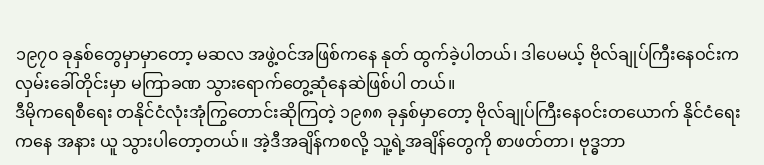၁၉၇၀ ခုနှစ်တွေမှာမှာတော့ မဆလ အဖွဲ့ဝင်အဖြစ်ကနေ နုတ် ထွက်ခဲ့ပါတယ်၊ ဒါပေမယ့် ဗိုလ်ချုပ်ကြီးနေဝင်းက လှမ်းခေါ်တိုင်းမှာ မကြာခဏ သွားရောက်တွေ့ဆုံနေဆဲဖြစ်ပါ တယ်။
ဒီမိုကရေစီရေး တနိုင်ငံလုံးအုံကြွတောင်းဆိုကြတဲ့ ၁၉၈၈ ခုနှစ်မှာတော့ ဗိုလ်ချုပ်ကြီးနေဝင်းတယောက် နိုင်ငံရေး ကနေ အနား ယူ သွားပါတော့တယ်။ အဲ့ဒီအချိန်ကစလို့ သူ့ရဲ့အချိန်တွေကို စာဖတ်တာ၊ ဗုဒ္ဓဘာ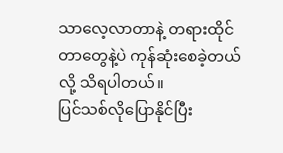သာလေ့လာတာနဲ့ တရားထိုင်တာတွေနဲ့ပဲ ကုန်ဆုံးစေခဲ့တယ်လို့ သိရပါတယ်။
ပြင်သစ်လိုပြောနိုင်ပြီး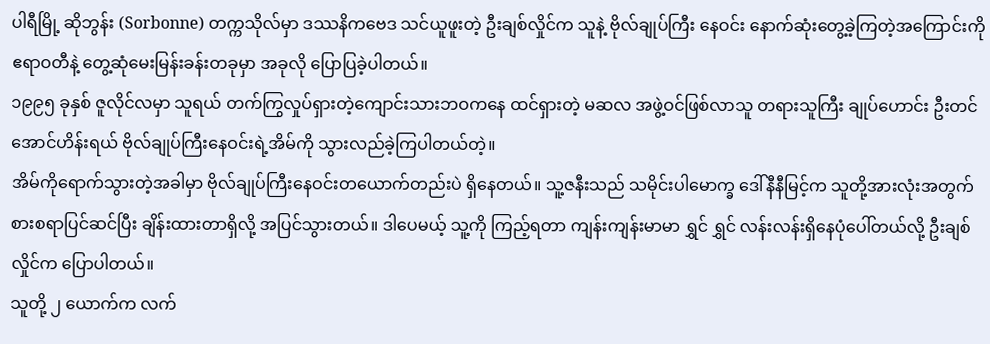ပါရီမြို့ ဆိုဘွန်း (Sorbonne) တက္ကသိုလ်မှာ ဒဿနိကဗေဒ သင်ယူဖူးတဲ့ ဦးချစ်လှိုင်က သူနဲ့ ဗိုလ်ချုပ်ကြီး နေဝင်း နောက်ဆုံးတွေ့ခဲ့ကြတဲ့အကြောင်းကို ဧရာဝတီနဲ့ တွေ့ဆုံမေးမြန်းခန်းတခုမှာ အခုလို ပြောပြခဲ့ပါတယ်။
၁၉၉၅ ခုနှစ် ဇူလိုင်လမှာ သူရယ် တက်ကြွလှုပ်ရှားတဲ့ကျောင်းသားဘဝကနေ ထင်ရှားတဲ့ မဆလ အဖွဲ့ဝင်ဖြစ်လာသူ တရားသူကြီး ချုပ်ဟောင်း ဦးတင်အောင်ဟိန်းရယ် ဗိုလ်ချုပ်ကြီးနေဝင်းရဲ့အိမ်ကို သွားလည်ခဲ့ကြပါတယ်တဲ့။
အိမ်ကိုရောက်သွားတဲ့အခါမှာ ဗိုလ်ချုပ်ကြီးနေဝင်းတယောက်တည်းပဲ ရှိနေတယ်။ သူ့ဇနီးသည် သမိုင်းပါမောက္ခ ဒေါ်နီနီမြင့်က သူတို့အားလုံးအတွက် စားစရာပြင်ဆင်ပြီး ချိန်းထားတာရှိလို့ အပြင်သွားတယ်။ ဒါပေမယ့် သူ့ကို ကြည့်ရတာ ကျန်းကျန်းမာမာ ရွှင် ရွှင် လန်းလန်းရှိနေပုံပေါ်တယ်လို့ ဦးချစ်လှိုင်က ပြောပါတယ်။
သူတို့ ၂ ယောက်က လက်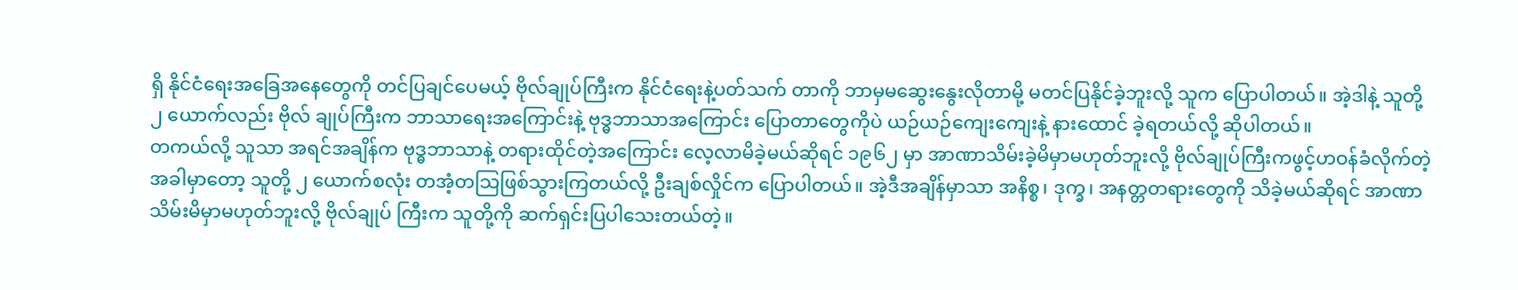ရှိ နိုင်ငံရေးအခြေအနေတွေကို တင်ပြချင်ပေမယ့် ဗိုလ်ချုပ်ကြီးက နိုင်ငံရေးနဲ့ပတ်သက် တာကို ဘာမှမဆွေးနွေးလိုတာမို့ မတင်ပြနိုင်ခဲ့ဘူးလို့ သူက ပြောပါတယ်။ အဲ့ဒါနဲ့ သူတို့ ၂ ယောက်လည်း ဗိုလ် ချုပ်ကြီးက ဘာသာရေးအကြောင်းနဲ့ ဗုဒ္ဓဘာသာအကြောင်း ပြောတာတွေကိုပဲ ယဉ်ယဉ်ကျေးကျေးနဲ့ နားထောင် ခဲ့ရတယ်လို့ ဆိုပါတယ်။
တကယ်လို့ သူသာ အရင်အချိန်က ဗုဒ္ဓဘာသာနဲ့ တရားထိုင်တဲ့အကြောင်း လေ့လာမိခဲ့မယ်ဆိုရင် ၁၉၆၂ မှာ အာဏာသိမ်းခဲ့မိမှာမဟုတ်ဘူးလို့ ဗိုလ်ချုပ်ကြီးကဖွင့်ဟဝန်ခံလိုက်တဲ့အခါမှာတော့ သူတို့ ၂ ယောက်စလုံး တအံ့တသြဖြစ်သွားကြတယ်လို့ ဦးချစ်လှိုင်က ပြောပါတယ်။ အဲ့ဒီအချိန်မှာသာ အနိစ္စ၊ ဒုက္ခ၊ အနတ္တတရားတွေကို သိခဲ့မယ်ဆိုရင် အာဏာသိမ်းမိမှာမဟုတ်ဘူးလို့ ဗိုလ်ချုပ် ကြီးက သူတို့ကို ဆက်ရှင်းပြပါသေးတယ်တဲ့။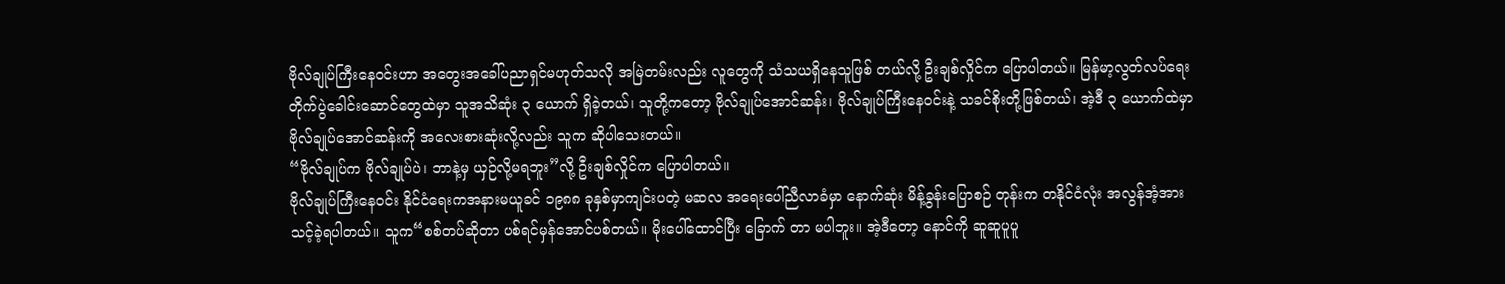ဗိုလ်ချုပ်ကြီးနေဝင်းဟာ အတွေးအခေါ်ပညာရှင်မဟုတ်သလို အမြဲတမ်းလည်း လူတွေကို သံသယရှိနေသူဖြစ် တယ်လို့ ဦးချစ်လှိုင်က ပြောပါတယ်။ မြန်မာ့လွတ်လပ်ရေးတိုက်ပွဲခေါင်းဆောင်တွေထဲမှာ သူအသိဆုံး ၃ ယောက် ရှိခဲ့တယ်၊ သူတို့ကတော့ ဗိုလ်ချုပ်အောင်ဆန်း၊ ဗိုလ်ချုပ်ကြီးနေဝင်းနဲ့ သခင်စိုးတို့ဖြစ်တယ်၊ အဲ့ဒီ ၃ ယောက်ထဲမှာ ဗိုလ်ချုပ်အောင်ဆန်းကို အလေးစားဆုံးလို့လည်း သူက ဆိုပါသေးတယ်။
“ဗိုလ်ချုပ်က ဗိုလ်ချုပ်ပဲ၊ ဘာနဲ့မှ ယှဉ်လို့မရဘူး”လို့ ဦးချစ်လှိုင်က ပြောပါတယ်။
ဗိုလ်ချုပ်ကြီးနေဝင်း နိုင်ငံရေးကအနားမယူခင် ၁၉၈၈ ခုနှစ်မှာကျင်းပတဲ့ မဆလ အရေးပေါ်ညီလာခံမှာ နောက်ဆုံး မိန့်ခွန်းပြောစဉ် တုန်းက တနိုင်ငံလုံး အလွန်အံ့အားသင့်ခဲ့ရပါတယ်။ သူက“စစ်တပ်ဆိုတာ ပစ်ရင်မှန်အောင်ပစ်တယ်။ မိုးပေါ်ထောင်ပြီး ခြောက် တာ မပါဘူး။ အဲ့ဒီတော့ နောင်ကို ဆူဆူပူပူ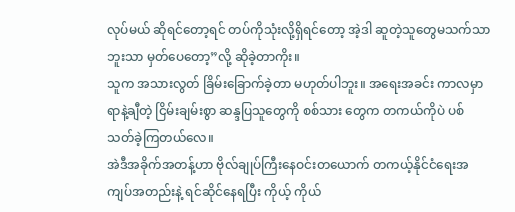လုပ်မယ် ဆိုရင်တော့ရင် တပ်ကိုသုံးလို့ရှိရင်တော့ အဲ့ဒါ ဆူတဲ့သူတွေမသက်သာ ဘူးသာ မှတ်ပေတော့”လို့ ဆိုခဲ့တာကိုး။
သူက အသားလွတ် ခြိမ်းခြောက်ခဲ့တာ မဟုတ်ပါဘူး။ အရေးအခင်း ကာလမှာ ရာနဲ့ချီတဲ့ ငြိမ်းချမ်းစွာ ဆန္ဒပြသူတွေကို စစ်သား တွေက တကယ်ကိုပဲ ပစ်သတ်ခဲ့ကြတယ်လေ။
အဲဒီအခိုက်အတန့်ဟာ ဗိုလ်ချုပ်ကြီးနေဝင်းတယောက် တကယ့်နိုင်ငံရေးအကျပ်အတည်းနဲ့ ရင်ဆိုင်နေရပြီး ကိုယ့် ကိုယ်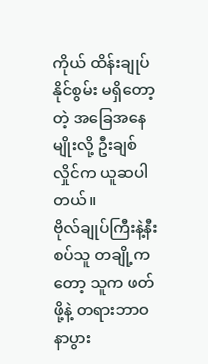ကိုယ် ထိန်းချုပ် နိုင်စွမ်း မရှိတော့တဲ့ အခြေအနေမျိုးလို့ ဦးချစ်လှိုင်က ယူဆပါတယ်။
ဗိုလ်ချုပ်ကြီးနဲ့နီးစပ်သူ တချို့ကတော့ သူက ဖတ်ဖို့နဲ့ တရားဘာဝနာပွား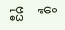ဖို့ ဗုဒ္ဓ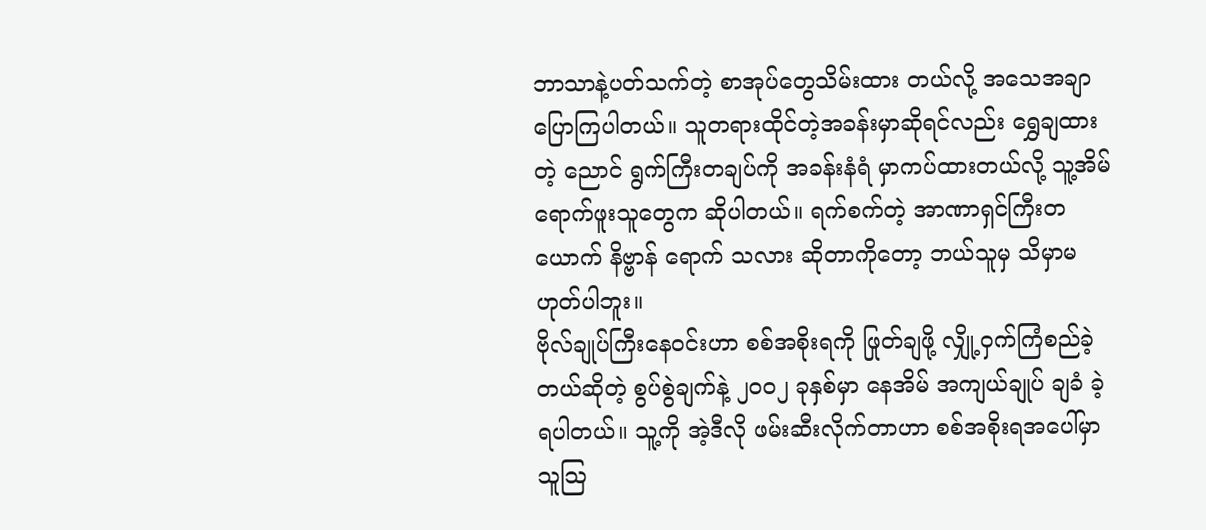ဘာသာနဲ့ပတ်သက်တဲ့ စာအုပ်တွေသိမ်းထား တယ်လို့ အသေအချာ ပြောကြပါတယ်။ သူတရားထိုင်တဲ့အခန်းမှာဆိုရင်လည်း ရွှေချထားတဲ့ ညောင် ရွက်ကြီးတချပ်ကို အခန်းနံရံ မှာကပ်ထားတယ်လို့ သူ့အိမ်ရောက်ဖူးသူတွေက ဆိုပါတယ်။ ရက်စက်တဲ့ အာဏာရှင်ကြီးတယောက် နိဗ္ဗာန် ရောက် သလား ဆိုတာကိုတော့ ဘယ်သူမှ သိမှာမဟုတ်ပါဘူး။
ဗိုလ်ချုပ်ကြီးနေဝင်းဟာ စစ်အစိုးရကို ဖြုတ်ချဖို့ လျှို့ဝှက်ကြံစည်ခဲ့တယ်ဆိုတဲ့ စွပ်စွဲချက်နဲ့ ၂၀၀၂ ခုနှစ်မှာ နေအိမ် အကျယ်ချုပ် ချခံ ခဲ့ရပါတယ်။ သူ့ကို အဲ့ဒီလို ဖမ်းဆီးလိုက်တာဟာ စစ်အစိုးရအပေါ်မှာ သူသြ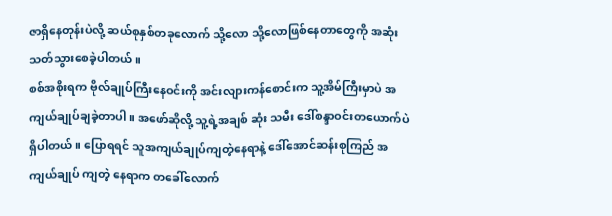ဇာရှိနေတုန်းပဲလို့ ဆယ်စုနှစ်တခုလောက် သို့လော သို့လောဖြစ်နေတာတွေကို အဆုံးသတ်သွားစေခဲ့ပါတယ်။
စစ်အစိုးရက ဗိုလ်ချုပ်ကြီးနေဝင်းကို အင်းလျားကန်စောင်းက သူ့အိမ်ကြီးမှာပဲ အကျယ်ချုပ်ချခဲ့တာပါ။ အဖော်ဆိုလို့ သူ့ရဲ့အချစ် ဆုံး သမီး ဒေါ်စန္ဒာဝင်းတယောက်ပဲ ရှိပါတယ်။ ပြောရရင် သူအကျယ်ချုပ်ကျတဲ့နေရာနဲ့ ဒေါ်အောင်ဆန်းစုကြည် အကျယ်ချုပ် ကျတဲ့ နေရာက တခေါ်လောက်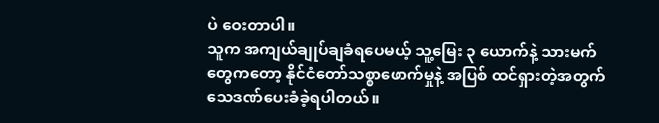ပဲ ဝေးတာပါ။
သူက အကျယ်ချုပ်ချခံရပေမယ့် သူ့မြေး ၃ ယောက်နဲ့ သားမက်တွေကတော့ နိုင်ငံတော်သစ္စာဖောက်မှုနဲ့ အပြစ် ထင်ရှားတဲ့အတွက် သေဒဏ်ပေးခံခဲ့ရပါတယ်။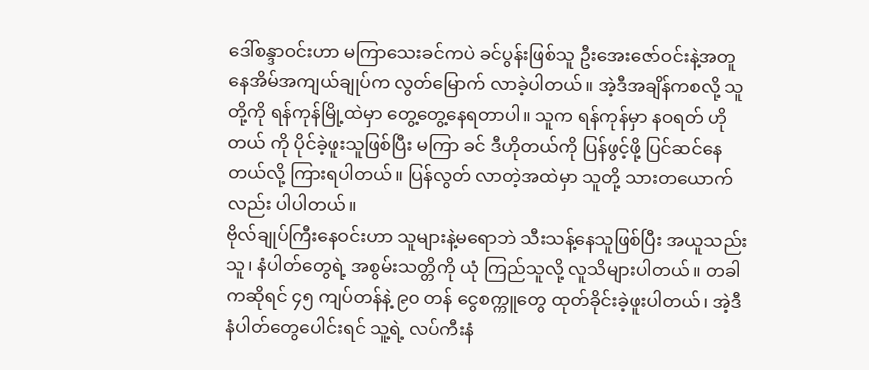ဒေါ်စန္ဒာဝင်းဟာ မကြာသေးခင်ကပဲ ခင်ပွန်းဖြစ်သူ ဦးအေးဇော်ဝင်းနဲ့အတူ နေအိမ်အကျယ်ချုပ်က လွတ်မြောက် လာခဲ့ပါတယ်။ အဲ့ဒီအချိန်ကစလို့ သူတို့ကို ရန်ကုန်မြို့ထဲမှာ တွေ့တွေ့နေရတာပါ။ သူက ရန်ကုန်မှာ နဝရတ် ဟိုတယ် ကို ပိုင်ခဲ့ဖူးသူဖြစ်ပြီး မကြာ ခင် ဒီဟိုတယ်ကို ပြန်ဖွင့်ဖို့ ပြင်ဆင်နေတယ်လို့ ကြားရပါတယ်။ ပြန်လွတ် လာတဲ့အထဲမှာ သူတို့ သားတယောက်လည်း ပါပါတယ်။
ဗိုလ်ချုပ်ကြီးနေဝင်းဟာ သူများနဲ့မရောဘဲ သီးသန့်နေသူဖြစ်ပြီး အယူသည်းသူ၊ နံပါတ်တွေရဲ့ အစွမ်းသတ္တိကို ယုံ ကြည်သူလို့ လူသိများပါတယ်။ တခါကဆိုရင် ၄၅ ကျပ်တန်နဲ့ ၉၀ တန် ငွေစက္ကူတွေ ထုတ်ခိုင်းခဲ့ဖူးပါတယ်၊ အဲ့ဒီ နံပါတ်တွေပေါင်းရင် သူ့ရဲ့ လပ်ကီးနံ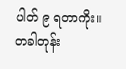ပါတ် ၉ ရတာကိုး။
တခါတုန်း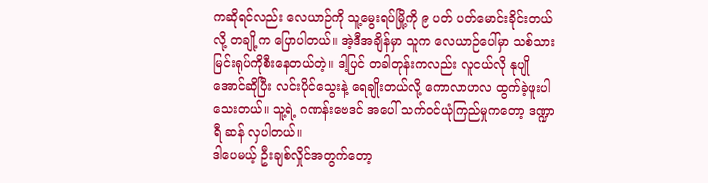ကဆိုရင်လည်း လေယာဉ်ကို သူ့မွေးရပ်မြို့ကို ၉ ပတ် ပတ်မောင်းခိုင်းတယ်လို့ တချို့က ပြောပါတယ်။ အဲ့ဒီအချိန်မှာ သူက လေယာဉ်ပေါ်မှာ သစ်သားမြင်းရုပ်ကိုစီးနေတယ်တဲ့။ ဒါ့ပြင် တခါတုန်းကလည်း လူငယ်လို နုပျိုအောင်ဆိုပြီး လင်းပိုင်သွေးနဲ့ ရေချိုးတယ်လို့ ကောလာဟလ ထွက်ခဲ့ဖူးပါသေးတယ်။ သူ့ရဲ့ ဂဏန်းဗေဒင် အပေါ် သက်ဝင်ယုံကြည်မှုကတော့ ဒဏ္ဍာရီ ဆန် လှပါတယ်။
ဒါပေမယ့် ဦးချစ်လှိုင်အတွက်တော့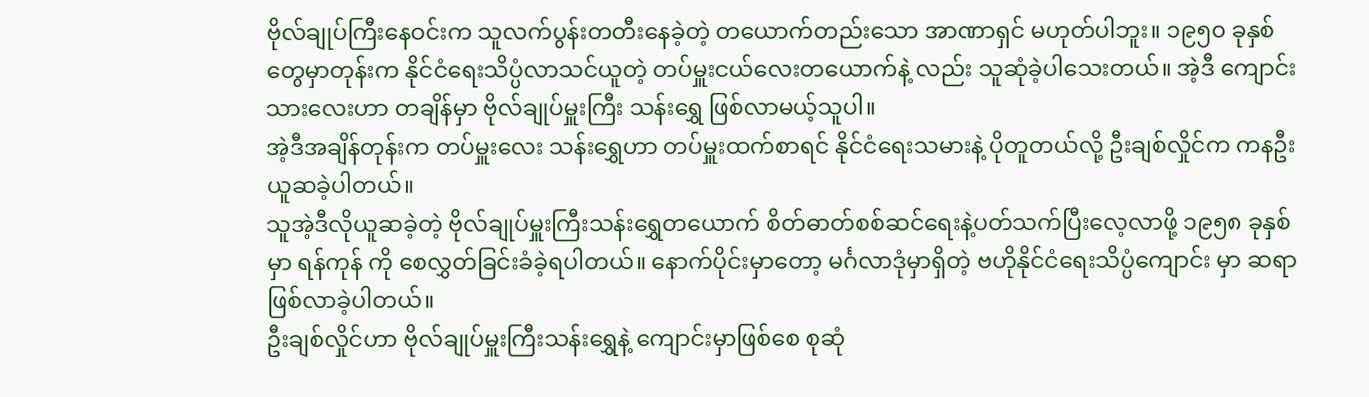ဗိုလ်ချုပ်ကြီးနေဝင်းက သူလက်ပွန်းတတီးနေခဲ့တဲ့ တယောက်တည်းသော အာဏာရှင် မဟုတ်ပါဘူး။ ၁၉၅၀ ခုနှစ်တွေမှာတုန်းက နိုင်ငံရေးသိပ္ပံလာသင်ယူတဲ့ တပ်မှူးငယ်လေးတယောက်နဲ့ လည်း သူဆုံခဲ့ပါသေးတယ်။ အဲ့ဒီ ကျောင်းသားလေးဟာ တချိန်မှာ ဗိုလ်ချုပ်မှူးကြီး သန်းရွှေ ဖြစ်လာမယ့်သူပါ။
အဲ့ဒီအချိန်တုန်းက တပ်မှူးလေး သန်းရွှေဟာ တပ်မှူးထက်စာရင် နိုင်ငံရေးသမားနဲ့ ပိုတူတယ်လို့ ဦးချစ်လှိုင်က ကနဦး ယူဆခဲ့ပါတယ်။
သူအဲ့ဒီလိုယူဆခဲ့တဲ့ ဗိုလ်ချုပ်မှူးကြီးသန်းရွှေတယောက် စိတ်ဓာတ်စစ်ဆင်ရေးနဲ့ပတ်သက်ပြီးလေ့လာဖို့ ၁၉၅၈ ခုနှစ်မှာ ရန်ကုန် ကို စေလွှတ်ခြင်းခံခဲ့ရပါတယ်။ နောက်ပိုင်းမှာတော့ မင်္ဂလာဒုံမှာရှိတဲ့ ဗဟိုနိုင်ငံရေးသိပ္ပံကျောင်း မှာ ဆရာဖြစ်လာခဲ့ပါတယ်။
ဦးချစ်လှိုင်ဟာ ဗိုလ်ချုပ်မှူးကြီးသန်းရွှေနဲ့ ကျောင်းမှာဖြစ်စေ စုဆုံ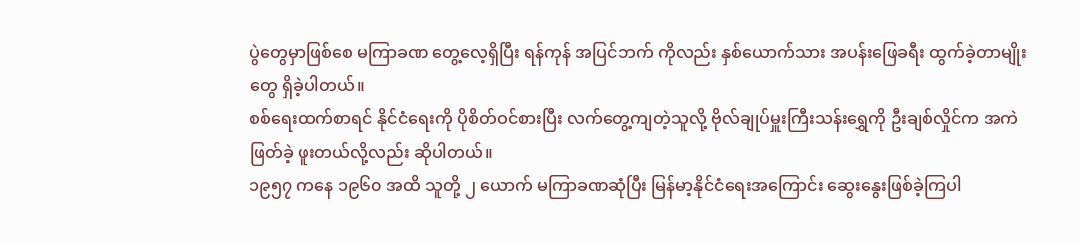ပွဲတွေမှာဖြစ်စေ မကြာခဏ တွေ့လေ့ရှိပြီး ရန်ကုန် အပြင်ဘက် ကိုလည်း နှစ်ယောက်သား အပန်းဖြေခရီး ထွက်ခဲ့တာမျိုးတွေ ရှိခဲ့ပါတယ်။
စစ်ရေးထက်စာရင် နိုင်ငံရေးကို ပိုစိတ်ဝင်စားပြီး လက်တွေ့ကျတဲ့သူလို့ ဗိုလ်ချုပ်မှူးကြီးသန်းရွှေကို ဦးချစ်လှိုင်က အကဲဖြတ်ခဲ့ ဖူးတယ်လို့လည်း ဆိုပါတယ်။
၁၉၅၇ ကနေ ၁၉၆၀ အထိ သူတို့ ၂ ယောက် မကြာခဏဆုံပြီး မြန်မာ့နိုင်ငံရေးအကြောင်း ဆွေးနွေးဖြစ်ခဲ့ကြပါ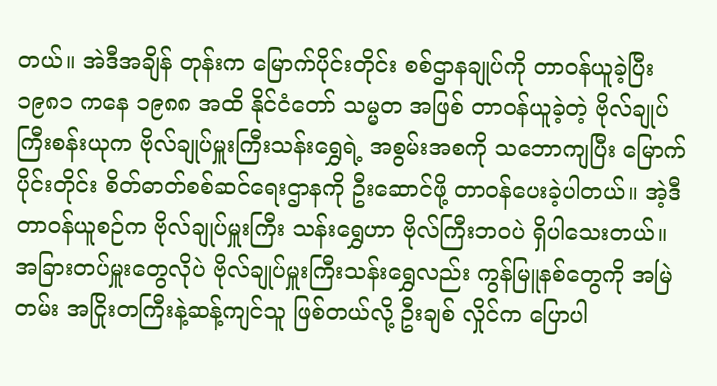တယ်။ အဲဒီအချိန် တုန်းက မြောက်ပိုင်းတိုင်း စစ်ဌာနချုပ်ကို တာဝန်ယူခဲ့ပြီး ၁၉၈၁ ကနေ ၁၉၈၈ အထိ နိုင်ငံတော် သမ္မတ အဖြစ် တာဝန်ယူခဲ့တဲ့ ဗိုလ်ချုပ်ကြီးစန်းယုက ဗိုလ်ချုပ်မှူးကြီးသန်းရွှေရဲ့ အစွမ်းအစကို သဘောကျပြီး မြောက်ပိုင်းတိုင်း စိတ်ဓာတ်စစ်ဆင်ရေးဌာနကို ဦးဆောင်ဖို့ တာဝန်ပေးခဲ့ပါတယ်။ အဲ့ဒီတာဝန်ယူစဉ်က ဗိုလ်ချုပ်မှူးကြီး သန်းရွှေဟာ ဗိုလ်ကြီးဘဝပဲ ရှိပါသေးတယ်။
အခြားတပ်မှူးတွေလိုပဲ ဗိုလ်ချုပ်မှူးကြီးသန်းရွှေလည်း ကွန်မြူနစ်တွေကို အမြဲတမ်း အငြိုးတကြီးနဲ့ဆန့်ကျင်သူ ဖြစ်တယ်လို့ ဦးချစ် လှိုင်က ပြောပါ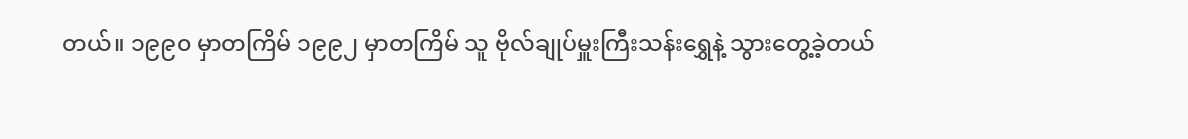တယ်။ ၁၉၉၀ မှာတကြိမ် ၁၉၉၂ မှာတကြိမ် သူ ဗိုလ်ချုပ်မှူးကြီးသန်းရွှေနဲ့ သွားတွေ့ခဲ့တယ်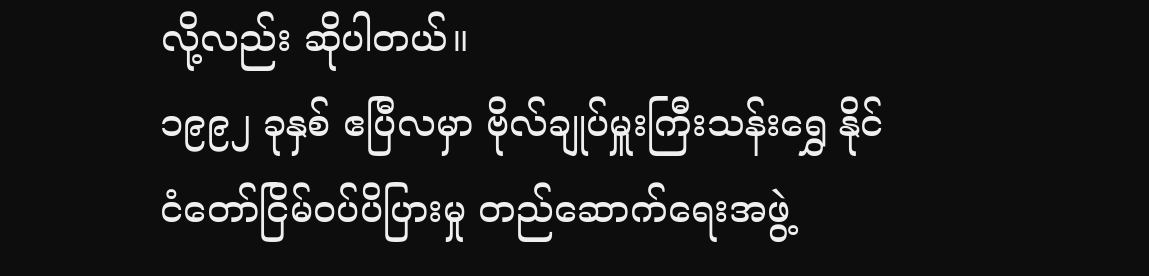လို့လည်း ဆိုပါတယ်။
၁၉၉၂ ခုနှစ် ဧပြီလမှာ ဗိုလ်ချုပ်မှူးကြီးသန်းရွှေ နိုင်ငံတော်ငြိမ်ဝပ်ပိပြားမှု တည်ဆောက်ရေးအဖွဲ့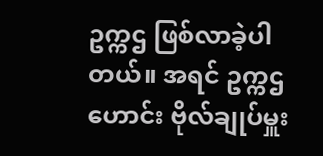ဥက္ကဌ ဖြစ်လာခဲ့ပါတယ်။ အရင် ဥက္ကဌဟောင်း ဗိုလ်ချုပ်မှူး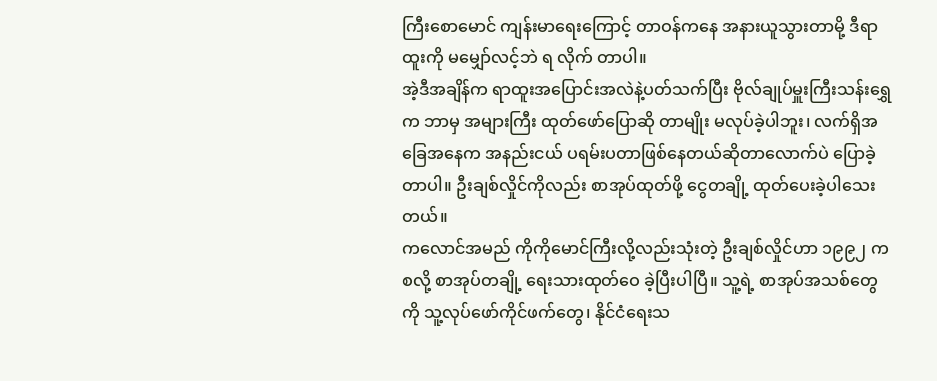ကြီးစောမောင် ကျန်းမာရေးကြောင့် တာဝန်ကနေ အနားယူသွားတာမို့ ဒီရာထူးကို မမျှော်လင့်ဘဲ ရ လိုက် တာပါ။
အဲ့ဒီအချိန်က ရာထူးအပြောင်းအလဲနဲ့ပတ်သက်ပြီး ဗိုလ်ချုပ်မှူးကြီးသန်းရွှေက ဘာမှ အများကြီး ထုတ်ဖော်ပြောဆို တာမျိုး မလုပ်ခဲ့ပါဘူး၊ လက်ရှိအခြေအနေက အနည်းငယ် ပရမ်းပတာဖြစ်နေတယ်ဆိုတာလောက်ပဲ ပြောခဲ့တာပါ။ ဦးချစ်လှိုင်ကိုလည်း စာအုပ်ထုတ်ဖို့ ငွေတချို့ ထုတ်ပေးခဲ့ပါသေးတယ်။
ကလောင်အမည် ကိုကိုမောင်ကြီးလို့လည်းသုံးတဲ့ ဦးချစ်လှိုင်ဟာ ၁၉၉၂ ကစလို့ စာအုပ်တချို့ ရေးသားထုတ်ဝေ ခဲ့ပြီးပါပြီ။ သူ့ရဲ့ စာအုပ်အသစ်တွေကို သူ့လုပ်ဖော်ကိုင်ဖက်တွေ၊ နိုင်ငံရေးသ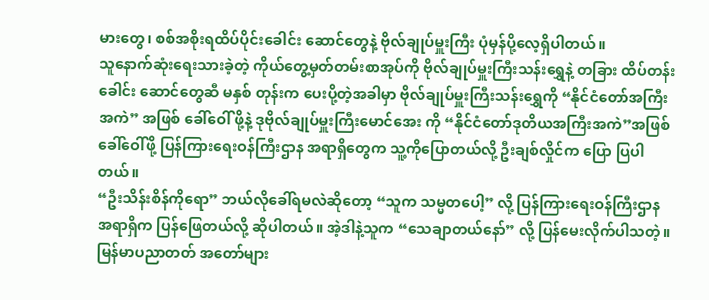မားတွေ၊ စစ်အစိုးရထိပ်ပိုင်းခေါင်း ဆောင်တွေနဲ့ ဗိုလ်ချုပ်မှူးကြီး ပုံမှန်ပို့လေ့ရှိပါတယ်။
သူနောက်ဆုံးရေးသားခဲ့တဲ့ ကိုယ်တွေ့မှတ်တမ်းစာအုပ်ကို ဗိုလ်ချုပ်မှူးကြီးသန်းရွှေနဲ့ တခြား ထိပ်တန်းခေါင်း ဆောင်တွေဆီ မနှစ် တုန်းက ပေးပို့တဲ့အခါမှာ ဗိုလ်ချုပ်မှူးကြီးသန်းရွှေကို “နိုင်ငံတော်အကြီးအကဲ” အဖြစ် ခေါ်ဝေါ် ဖို့နဲ့ ဒုဗိုလ်ချုပ်မှူးကြီးမောင်အေး ကို “နိုင်ငံတော်ဒုတိယအကြီးအကဲ”အဖြစ် ခေါ်ဝေါ်ဖို့ ပြန်ကြားရေးဝန်ကြီးဌာန အရာရှိတွေက သူ့ကိုပြောတယ်လို့ ဦးချစ်လှိုင်က ပြော ပြပါတယ်။
“ဦးသိန်းစိန်ကိုရော” ဘယ်လိုခေါ်ရမလဲဆိုတော့ “သူက သမ္မတပေါ့” လို့ ပြန်ကြားရေးဝန်ကြီးဌာန အရာရှိက ပြန်ဖြေတယ်လို့ ဆိုပါတယ်။ အဲ့ဒါနဲ့သူက “သေချာတယ်နော်” လို့ ပြန်မေးလိုက်ပါသတဲ့။
မြန်မာပညာတတ် အတော်များ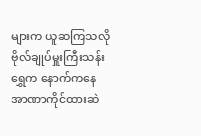များက ယူဆကြသလို ဗိုလ်ချုပ်မှူးကြီးသန်းရွှေက နောက်ကနေ အာဏာကိုင်ထားဆဲ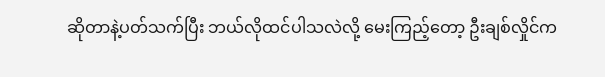ဆိုတာနဲ့ပတ်သက်ပြီး ဘယ်လိုထင်ပါသလဲလို့ မေးကြည့်တော့ ဦးချစ်လှိုင်က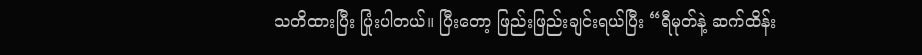သတိထားပြီး ပြုံးပါတယ်။ ပြီးတော့ ဖြည်းဖြည်းချင်းရယ်ပြီး “ရီမုတ်နဲ့ ဆက်ထိန်း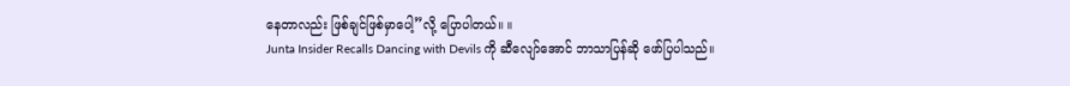နေတာလည်း ဖြစ်ချင်ဖြစ်မှာပေါ့”လို့ ပြောပါတယ်။ ။
Junta Insider Recalls Dancing with Devils ကို ဆီလျော်အောင် ဘာသာပြန်ဆို ဖော်ပြပါသည်။